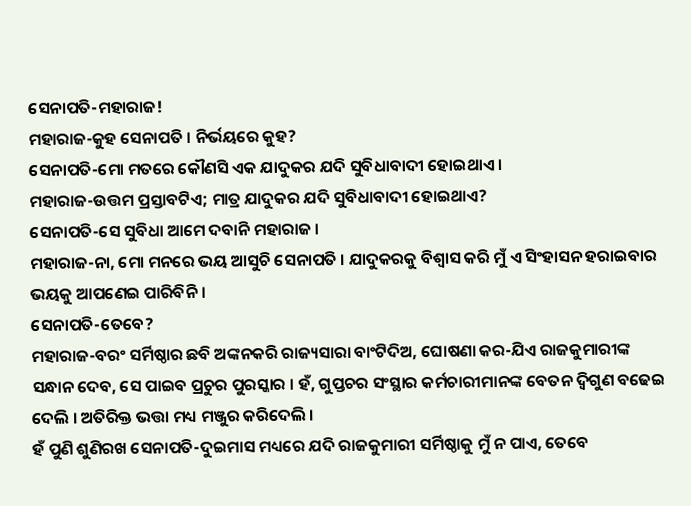ସେନାପତି-ମହାରାଜ!
ମହାରାଜ-କୁହ ସେନାପତି । ନିର୍ଭୟରେ କୁହ?
ସେନାପତି-ମୋ ମତରେ କୌଣସି ଏକ ଯାଦୁକର ଯଦି ସୁବିଧାବାଦୀ ହୋଇଥାଏ ।
ମହାରାଜ-ଉତ୍ତମ ପ୍ରସ୍ତାବଟିଏ; ମାତ୍ର ଯାଦୁକର ଯଦି ସୁବିଧାବାଦୀ ହୋଇଥାଏ?
ସେନାପତି-ସେ ସୁବିଧା ଆମେ ଦବାନି ମହାରାଜ ।
ମହାରାଜ-ନା, ମୋ ମନରେ ଭୟ ଆସୁଚି ସେନାପତି । ଯାଦୁକରକୁ ବିଶ୍ୱାସ କରି ମୁଁ ଏ ସିଂହାସନ ହରାଇବାର ଭୟକୁ ଆପଣେଇ ପାରିବିନି ।
ସେନାପତି-ତେବେ?
ମହାରାଜ-ବରଂ ସର୍ମିଷ୍ଠାର ଛବି ଅଙ୍କନକରି ରାଜ୍ୟସାରା ବାଂଟିଦିଅ, ଘୋଷଣା କର-ଯିଏ ରାଜକୁମାରୀଙ୍କ ସନ୍ଧାନ ଦେବ, ସେ ପାଇବ ପ୍ରଚୁର ପୁରସ୍କାର । ହଁ, ଗୁପ୍ତଚର ସଂସ୍ଥାର କର୍ମଚାରୀମାନଙ୍କ ବେତନ ଦ୍ୱିଗୁଣ ବଢେଇ ଦେଲି । ଅତିରିକ୍ତ ଭତ୍ତା ମଧ୍ୟ ମଞ୍ଜୁର କରିଦେଲି ।
ହଁ ପୁଣି ଶୁଣିରଖ ସେନାପତି-ଦୁଇମାସ ମଧ୍ୟରେ ଯଦି ରାଜକୁମାରୀ ସର୍ମିଷ୍ଠାକୁ ମୁଁ ନ ପାଏ, ତେବେ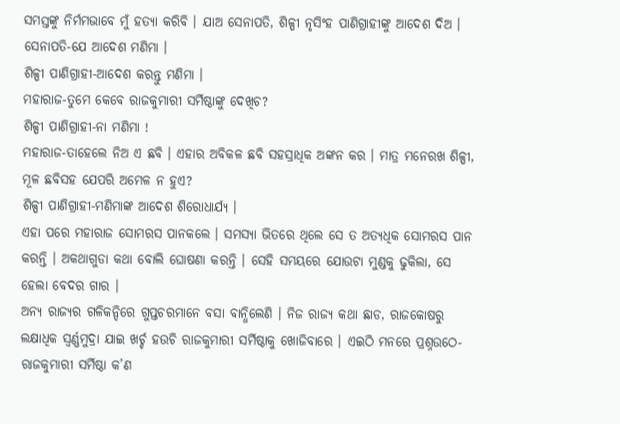ସମସ୍ତଙ୍କୁ ନିର୍ମମଭାବେ ମୁଁ ହତ୍ୟା କରିବି । ଯାଅ ସେନାପତି, ଶିଳ୍ପୀ ନୃସିଂହ ପାଣିଗ୍ରାହୀଙ୍କୁ ଆଦେଶ ଦିଅ ।
ସେନାପତି-ଯେ ଆଦେଶ ମଣିମା ।
ଶିଳ୍ପୀ ପାଣିଗ୍ରାହୀ-ଆଦେଶ କରନ୍ତୁ ମଣିମା ।
ମହାରାଜ-ତୁମେ କେବେ ରାଜକୁମାରୀ ସର୍ମିଷ୍ଠାଙ୍କୁ ଦେଖିଚ?
ଶିଳ୍ପୀ ପାଣିଗ୍ରାହୀ-ନା ମଣିମା !
ମହାରାଜ-ତାହେଲେ ନିଅ ଏ ଛବି । ଏହାର ଅବିକଳ ଛବି ସହସ୍ରାଧିକ ଅଙ୍କନ କର । ମାତ୍ର ମନେରଖ ଶିଳ୍ପୀ, ମୂଳ ଛବିସହ ଯେପରି ଅମେଳ ନ ହୁଏ?
ଶିଳ୍ପୀ ପାଣିଗ୍ରାହୀ-ମଣିମାଙ୍କ ଆଦେଶ ଶିରୋଧାର୍ଯ୍ୟ ।
ଏହା ପରେ ମହାରାଜ ସୋମରସ ପାନକଲେ । ସମସ୍ୟା ଭିତରେ ଥିଲେ ସେ ତ ଅତ୍ୟଧିକ ସୋମରସ ପାନ କରନ୍ତି । ଅକଥାଗୁଡା କଥା ବୋଲି ଘୋଷଣା କରନ୍ତି । ସେହି ସମୟରେ ଯୋଉଟା ମୁଣ୍ଡକୁ ଢୁକିଲା, ସେ ହେଲା ବେଦର ଗାର ।
ଅନ୍ୟ ରାଜ୍ୟର ଗଳିକନ୍ଦିରେ ଗୁପ୍ତଚରମାନେ ବସା ବାନ୍ଧିଲେଣି । ନିଜ ରାଜ୍ୟ କଥା ଛାଡ, ରାଜକୋଷରୁ ଲକ୍ଷାଧିକ ସ୍ୱର୍ଣ୍ଣମୁଦ୍ରା ଯାଇ ଖର୍ଚ୍ଚ ହଉଚି ରାଜକୁମାରୀ ସର୍ମିଷ୍ଠାକୁ ଖୋଜିବାରେ । ଏଇଠି ମନରେ ପ୍ରଶ୍ନଉଠେ-ରାଜକୁମାରୀ ସର୍ମିଷ୍ଠା କ’ଣ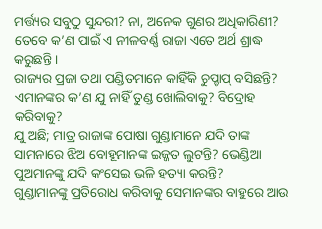ମର୍ତ୍ତ୍ୟର ସବୁଠୁ ସୁନ୍ଦରୀ? ନା, ଅନେକ ଗୁଣର ଅଧିକାରିଣୀ? ତେବେ କ’ଣ ପାଇଁ ଏ ନୀଳବର୍ଣ୍ଣ ରାଜା ଏତେ ଅର୍ଥ ଶ୍ରାଦ୍ଧ କରୁଛନ୍ତି ।
ରାଜ୍ୟର ପ୍ରଜା ତଥା ପଣ୍ଡିତମାନେ କାହିଁକି ଚୁପ୍ଚାପ୍ ବସିଛନ୍ତି? ଏମାନଙ୍କର କ’ଣ ଯୁ ନାହିଁ ତୁଣ୍ଡ ଖୋଲିବାକୁ? ବିଦ୍ରୋହ କରିବାକୁ?
ଯୁ ଅଛି; ମାତ୍ର ରାଜାଙ୍କ ପୋଷା ଗୁଣ୍ଡାମାନେ ଯଦି ତାଙ୍କ ସାମନାରେ ଝିଅ ବୋହୂମାନଙ୍କ ଇଜ୍ଜତ ଲୁଟନ୍ତି? ଭେଣ୍ଡିଆ ପୁଅମାନଙ୍କୁ ଯଦି କଂସେଇ ଭଳି ହତ୍ୟା କରନ୍ତି?
ଗୁଣ୍ଡାମାନଙ୍କୁ ପ୍ରତିରୋଧ କରିବାକୁ ସେମାନଙ୍କର ବାହୁରେ ଆଉ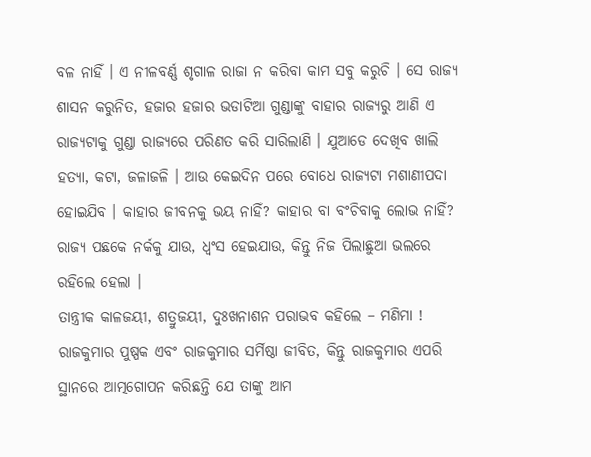ବଳ ନାହିଁ । ଏ ନୀଳବର୍ଣ୍ଣ ଶୃଗାଳ ରାଜା ନ କରିବା କାମ ସବୁ କରୁଚି । ସେ ରାଜ୍ୟ ଶାସନ କରୁନିତ, ହଜାର ହଜାର ଭଡାଟିଆ ଗୁଣ୍ଡାଙ୍କୁ ବାହାର ରାଜ୍ୟରୁ ଆଣି ଏ ରାଜ୍ୟଟାକୁ ଗୁଣ୍ଡା ରାଜ୍ୟରେ ପରିଣତ କରି ସାରିଲାଣି । ଯୁଆଡେ ଦେଖିବ ଖାଲି ହତ୍ୟା, କଟା, ଜଳାଜଳି । ଆଉ କେଇଦିନ ପରେ ବୋଧେ ରାଜ୍ୟଟା ମଶାଣୀପଦା ହୋଇଯିବ । କାହାର ଜୀବନକୁ ଭୟ ନାହିଁ? କାହାର ବା ବଂଚିବାକୁ ଲୋଭ ନାହିଁ?
ରାଜ୍ୟ ପଛକେ ନର୍କକୁ ଯାଉ, ଧ୍ୱଂସ ହେଇଯାଉ, କିନ୍ତୁ ନିଜ ପିଲାଛୁଆ ଭଲରେ ରହିଲେ ହେଲା ।
ତାନ୍ତ୍ରୀକ କାଳଜୟୀ, ଶତ୍ରୁଜୟୀ, ଦୁଃଖନାଶନ ପରାଭବ କହିଲେ – ମଣିମା ! ରାଜକୁମାର ପୁଷ୍ପକ ଏବଂ ରାଜକୁମାର ସର୍ମିଷ୍ଠା ଜୀବିତ, କିନ୍ତୁ ରାଜକୁମାର ଏପରି ସ୍ଥାନରେ ଆତ୍ମଗୋପନ କରିଛନ୍ତି ଯେ ତାଙ୍କୁ ଆମ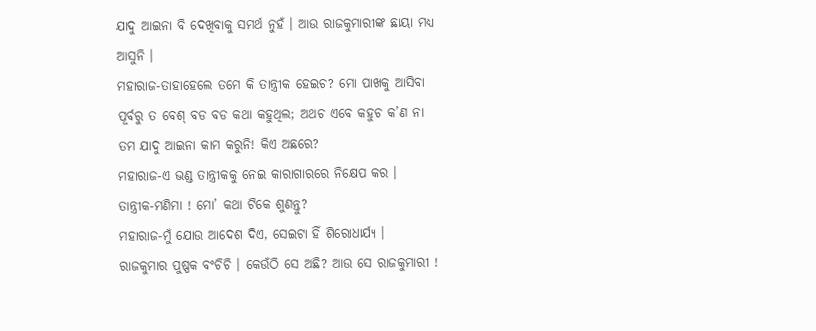ଯାଦୁ ଆଇନା ବି ଦେଖିବାକୁ ସମର୍ଥ ନୁହଁ । ଆଉ ରାଜକୁମାରୀଙ୍କ ଛାୟା ମଧ୍ୟ ଆସୁନି ।
ମହାରାଜ-ତାହାହେଲେ ତମେ କି ତାନ୍ତ୍ରୀକ ହେଇଚ? ମୋ ପାଖକୁ ଆସିବା ପୂର୍ବରୁ ତ ବେଶ୍ ବଡ ବଡ କଥା କହୁଥିଲ; ଅଥଚ ଏବେ କହୁଚ କ’ଣ ନା ତମ ଯାଦୁ ଆଇନା କାମ କରୁନି! କିଏ ଅଛରେ?
ମହାରାଜ-ଏ ଭଣ୍ଡ ତାନ୍ତ୍ରୀକକୁ ନେଇ କାରାଗାରରେ ନିକ୍ଷେପ କର ।
ତାନ୍ତ୍ରୀକ-ମଣିମା ! ମୋ’ କଥା ଟିକେ ଶୁଣନ୍ତୁ?
ମହାରାଜ-ମୁଁ ଯୋଉ ଆଦେଶ ଦିଏ, ସେଇଟା ହିଁ ଶିରୋଧାର୍ଯ୍ୟ ।
ରାଜକୁମାର ପୁଷ୍ପକ ବଂଚିଚି । କେଉଁଠି ସେ ଅଛି? ଆଉ ସେ ରାଜକୁମାରୀ !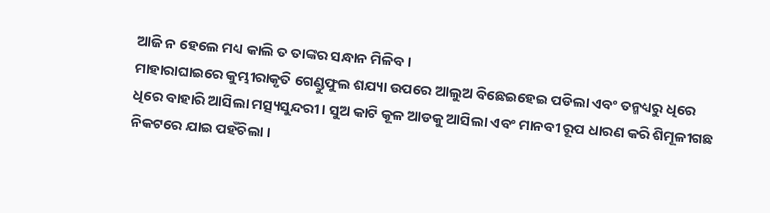ଆଜି ନ ହେଲେ ମଧ୍ୟ କାଲି ତ ତାଙ୍କର ସନ୍ଧାନ ମିଳିବ ।
ମାହାରାଘାଇରେ କୁମ୍ଭୀରାକୃତି ଗେଣ୍ଡୁଫୁଲ ଶଯ୍ୟା ଉପରେ ଆଲୁଅ ବିଛେଇହେଇ ପଡିଲା ଏବଂ ତନ୍ମଧ୍ୟରୁ ଧିରେ ଧିରେ ବାହାରି ଆସିଲା ମତ୍ସ୍ୟସୁନ୍ଦରୀ । ସୁଅ କାଟି କୂଳ ଆଡକୁ ଆସିଲା ଏବଂ ମାନବୀ ରୂପ ଧାରଣ କରି ଶିମୂଳୀଗଛ ନିକଟରେ ଯାଇ ପହଁଚିଲା ।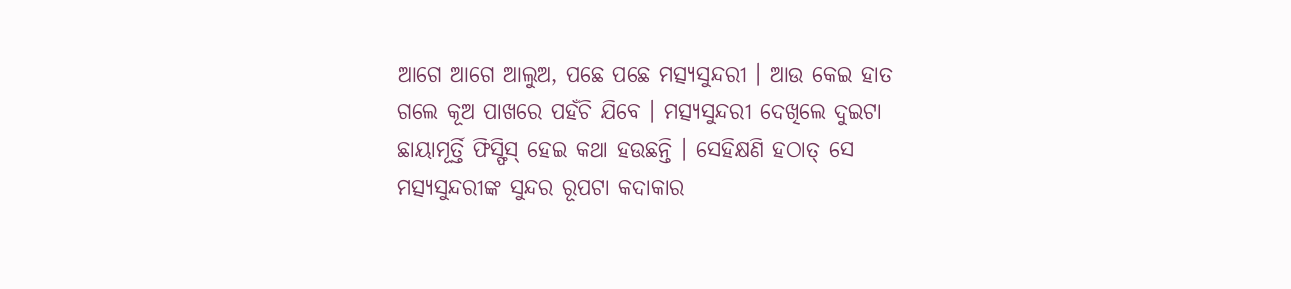ଆଗେ ଆଗେ ଆଲୁଅ, ପଛେ ପଛେ ମତ୍ସ୍ୟସୁନ୍ଦରୀ । ଆଉ କେଇ ହାତ ଗଲେ କୂଅ ପାଖରେ ପହଁଚି ଯିବେ । ମତ୍ସ୍ୟସୁନ୍ଦରୀ ଦେଖିଲେ ଦୁଇଟା ଛାୟାମୂର୍ତ୍ତି ଫିସ୍ଫିସ୍ ହେଇ କଥା ହଉଛନ୍ତି । ସେହିକ୍ଷଣି ହଠାତ୍ ସେ ମତ୍ସ୍ୟସୁନ୍ଦରୀଙ୍କ ସୁନ୍ଦର ରୂପଟା କଦାକାର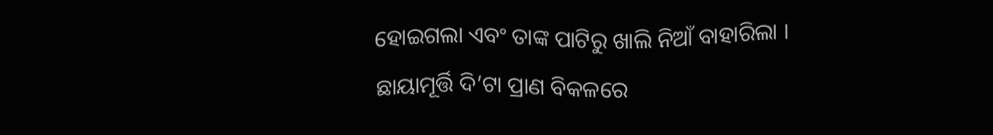ହୋଇଗଲା ଏବଂ ତାଙ୍କ ପାଟିରୁ ଖାଲି ନିଆଁ ବାହାରିଲା । ଛାୟାମୂର୍ତ୍ତି ଦି’ଟା ପ୍ରାଣ ବିକଳରେ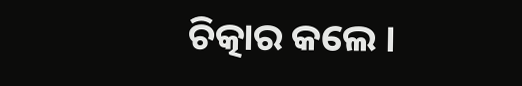ଚିତ୍କାର କଲେ ।